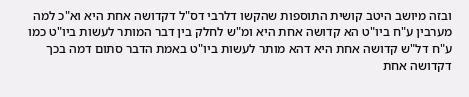ובזה מיושב היטב קושית התוספות שהקשו דלרבי דס"ל דקדושה אחת היא וא"כ למה מערבין ע"ח ביו"ט הא קדושה אחת היא ומ"ש לחלק בין דבר המותר לעשות ביו"ט כמו ע"ח דל"ש קדושה אחת היא דהא מותר לעשות ביו"ט באמת הדבר סתום דמה בכך דקדושה אחת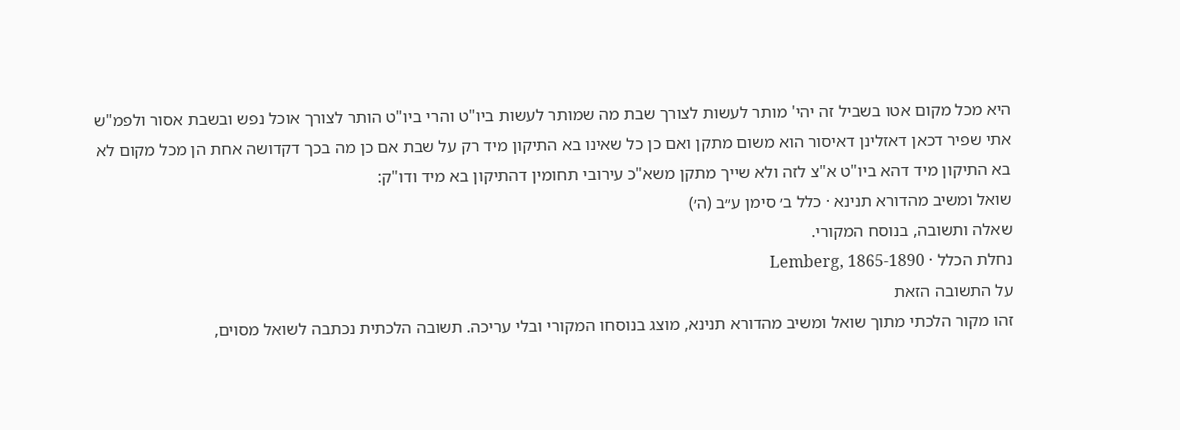היא מכל מקום אטו בשביל זה יהי' מותר לעשות לצורך שבת מה שמותר לעשות ביו"ט והרי ביו"ט הותר לצורך אוכל נפש ובשבת אסור ולפמ"ש אתי שפיר דכאן דאזלינן דאיסור הוא משום מתקן ואם כן כל שאינו בא התיקון מיד רק על שבת אם כן מה בכך דקדושה אחת הן מכל מקום לא בא התיקון מיד דהא ביו"ט א"צ לזה ולא שייך מתקן משא"כ עירובי תחומין דהתיקון בא מיד ודו"ק:
שואל ומשיב מהדורא תנינא · כלל ב׳ סימן ע״ב (ה׳)
שאלה ותשובה, בנוסח המקורי.
נחלת הכלל · Lemberg, 1865-1890
על התשובה הזאת
זהו מקור הלכתי מתוך שואל ומשיב מהדורא תנינא, מוצג בנוסחו המקורי ובלי עריכה. תשובה הלכתית נכתבה לשואל מסוים,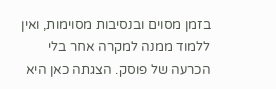בזמן מסוים ובנסיבות מסוימות, ואין ללמוד ממנה למקרה אחר בלי הכרעה של פוסק. הצגתה כאן היא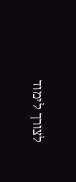לצורך לימוד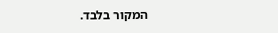המקור בלבד.